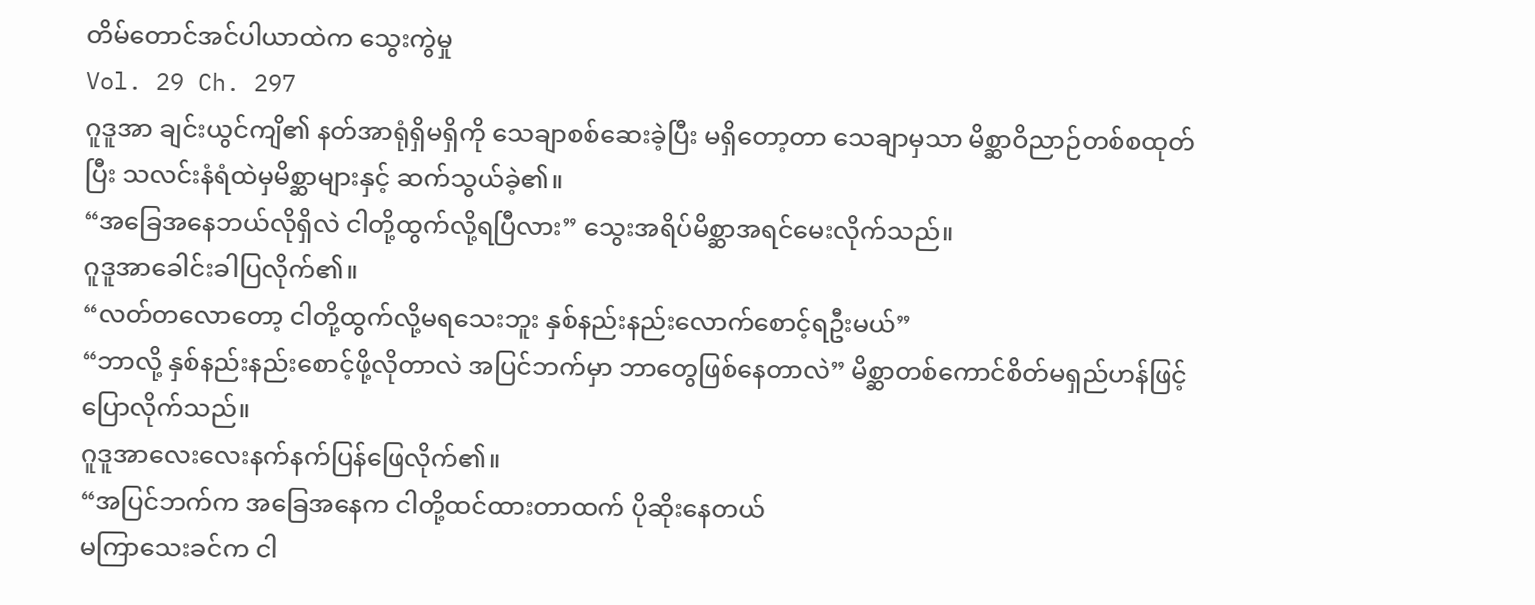တိမ်တောင်အင်ပါယာထဲက သွေးကွဲမှု
Vol. 29 Ch. 297
ဂူဒူအာ ချင်းယွင်ကျိ၏ နတ်အာရုံရှိမရှိကို သေချာစစ်ဆေးခဲ့ပြီး မရှိတော့တာ သေချာမှသာ မိစ္ဆာဝိညာဉ်တစ်စထုတ်ပြီး သလင်းနံရံထဲမှမိစ္ဆာများနှင့် ဆက်သွယ်ခဲ့၏။
“အခြေအနေဘယ်လိုရှိလဲ ငါတို့ထွက်လို့ရပြီလား” သွေးအရိပ်မိစ္ဆာအရင်မေးလိုက်သည်။
ဂူဒူအာခေါင်းခါပြလိုက်၏။
“လတ်တလောတော့ ငါတို့ထွက်လို့မရသေးဘူး နှစ်နည်းနည်းလောက်စောင့်ရဦးမယ်”
“ဘာလို့ နှစ်နည်းနည်းစောင့်ဖို့လိုတာလဲ အပြင်ဘက်မှာ ဘာတွေဖြစ်နေတာလဲ” မိစ္ဆာတစ်ကောင်စိတ်မရှည်ဟန်ဖြင့် ပြောလိုက်သည်။
ဂူဒူအာလေးလေးနက်နက်ပြန်ဖြေလိုက်၏။
“အပြင်ဘက်က အခြေအနေက ငါတို့ထင်ထားတာထက် ပိုဆိုးနေတယ်
မကြာသေးခင်က ငါ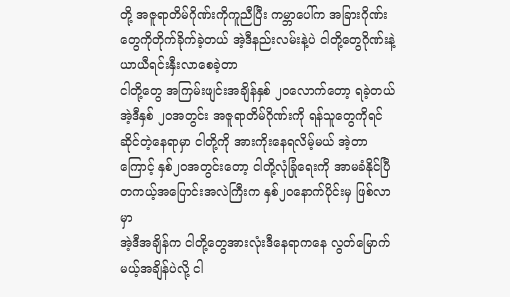တို့ အဇူရာတိမ်ဂိုဏ်းကိုကူညီပြီး ကမ္ဘာပေါ်က အခြားဂိုဏ်းတွေကိုတိုက်ခိုက်ခဲ့တယ် အဲ့ဒီနည်းလမ်းနဲ့ပဲ ငါတို့တွေဂိုဏ်းနဲ့ ယာယီရင်းနှီးလာစေခဲ့တာ
ငါတို့တွေ အကြမ်းဖျင်းအချိန်နှစ် ၂၀လောက်တော့ ရခဲ့တယ်
အဲ့ဒီနှစ် ၂၀အတွင်း အဇူရာတိမ်ဂိုဏ်းကို ရန်သူတွေကိုရင်ဆိုင်တဲ့နေရာမှာ ငါတို့ကို အားကိုးနေရလိမ့်မယ် အဲ့တာကြောင့် နှစ်၂၀အတွင်းတော့ ငါတို့လုံခြုံရေးကို အာမခံနိုင်ပြီ
တကယ့်အပြောင်းအလဲကြီးက နှစ်၂၀နောက်ပိုင်းမှ ဖြစ်လာမှာ
အဲ့ဒီအချိန်က ငါတို့တွေအားလုံးဒီနေရာကနေ လွတ်မြောက်မယ့်အချိန်ပဲလို့ ငါ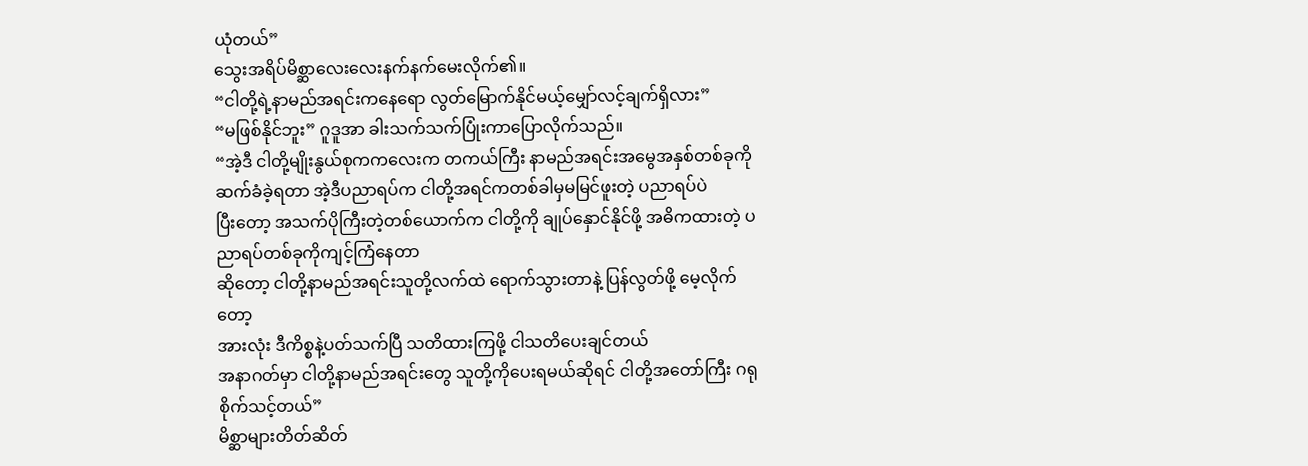ယုံတယ်”
သွေးအရိပ်မိစ္ဆာလေးလေးနက်နက်မေးလိုက်၏။
“ငါတို့ရဲ့နာမည်အရင်းကနေရော လွတ်မြောက်နိုင်မယ့်မျှော်လင့်ချက်ရှိလား”
“မဖြစ်နိုင်ဘူး” ဂူဒူအာ ခါးသက်သက်ပြုံးကာပြောလိုက်သည်။
“အဲ့ဒီ ငါတို့မျိုးနွယ်စုကကလေးက တကယ်ကြီး နာမည်အရင်းအမွေအနှစ်တစ်ခုကို ဆက်ခံခဲ့ရတာ အဲ့ဒီပညာရပ်က ငါတို့အရင်ကတစ်ခါမှမမြင်ဖူးတဲ့ ပညာရပ်ပဲ
ပြီးတော့ အသက်ပိုကြီးတဲ့တစ်ယောက်က ငါတို့ကို ချုပ်နှောင်နိုင်ဖို့ အဓိကထားတဲ့ ပညာရပ်တစ်ခုကိုကျင့်ကြံနေတာ
ဆိုတော့ ငါတို့နာမည်အရင်းသူတို့လက်ထဲ ရောက်သွားတာနဲ့ ပြန်လွတ်ဖို့ မေ့လိုက်တော့
အားလုံး ဒီကိစ္စနဲ့ပတ်သက်ပြီ သတိထားကြဖို့ ငါသတိပေးချင်တယ်
အနာဂတ်မှာ ငါတို့နာမည်အရင်းတွေ သူတို့ကိုပေးရမယ်ဆိုရင် ငါတို့အတော်ကြီး ဂရုစိုက်သင့်တယ်”
မိစ္ဆာများတိတ်ဆိတ်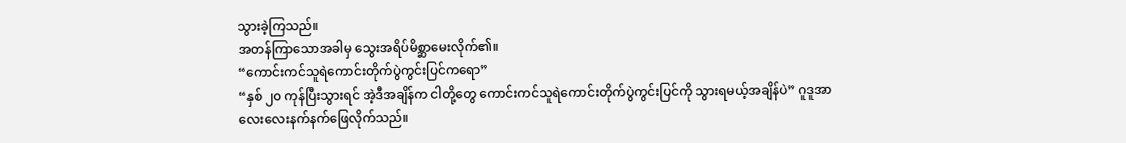သွားခဲ့ကြသည်။
အတန်ကြာသောအခါမှ သွေးအရိပ်မိစ္ဆာမေးလိုက်၏။
“ကောင်းကင်သူရဲကောင်းတိုက်ပွဲကွင်းပြင်ကရော”
“နှစ် ၂၀ ကုန်ပြီးသွားရင် အဲ့ဒီအချိန်က ငါတို့တွေ ကောင်းကင်သူရဲကောင်းတိုက်ပွဲကွင်းပြင်ကို သွားရမယ့်အချိန်ပဲ” ဂူဒူအာ လေးလေးနက်နက်ဖြေလိုက်သည်။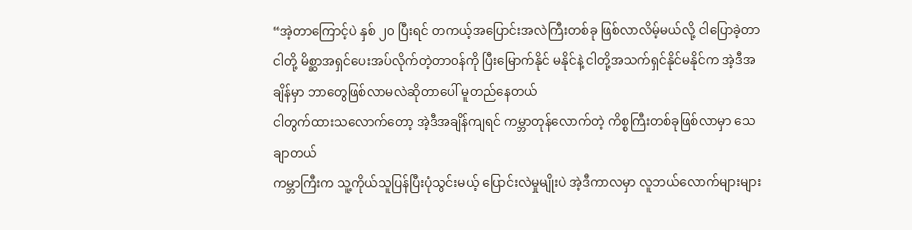“အဲ့တာကြောင့်ပဲ နှစ် ၂၀ ပြီးရင် တကယ့်အပြောင်းအလဲကြီးတစ်ခု ဖြစ်လာလိမ့်မယ်လို့ ငါပြောခဲ့တာ
ငါတို့ မိစ္ဆာအရှင်ပေးအပ်လိုက်တဲ့တာ၀န်ကို ပြီးမြောက်နိုင် မနိုင်နဲ့ ငါတို့အသက်ရှင်နိုင်မနိုင်က အဲ့ဒီအချိန်မှာ ဘာတွေဖြစ်လာမလဲဆိုတာပေါ် မူတည်နေတယ်
ငါတွက်ထားသလောက်တော့ အဲ့ဒီအချိန်ကျရင် ကမ္ဘာတုန်လောက်တဲ့ ကိစ္စကြီးတစ်ခုဖြစ်လာမှာ သေချာတယ်
ကမ္ဘာကြီးက သူ့ကိုယ်သူပြန်ပြီးပုံသွင်းမယ့် ပြောင်းလဲမှုမျိုးပဲ အဲ့ဒီကာလမှာ လူဘယ်လောက်များများ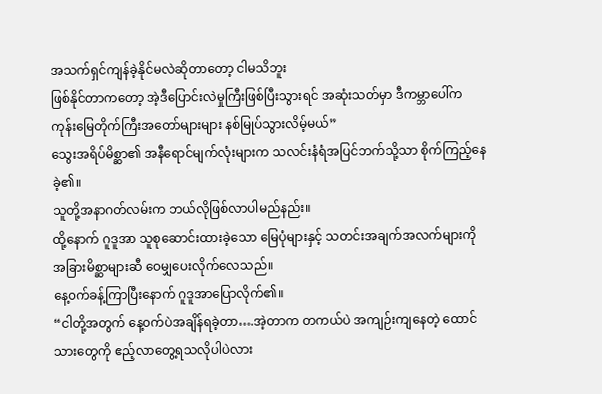အသက်ရှင်ကျန်ခဲ့နိုင်မလဲဆိုတာတော့ ငါမသိဘူး
ဖြစ်နိုင်တာကတော့ အဲ့ဒီပြောင်းလဲမှုကြီးဖြစ်ပြီးသွားရင် အဆုံးသတ်မှာ ဒီကမ္ဘာပေါ်က ကုန်းမြေတိုက်ကြီးအတော်များများ နစ်မြုပ်သွားလိမ့်မယ်”
သွေးအရိပ်မိစ္ဆာ၏ အနီရောင်မျက်လုံးများက သလင်းနံရံအပြင်ဘက်သို့သာ စိုက်ကြည့်နေခဲ့၏။
သူတို့အနာဂတ်လမ်းက ဘယ်လိုဖြစ်လာပါမည်နည်း။
ထို့နောက် ဂူဒူအာ သူစုဆောင်းထားခဲ့သော မြေပုံများနှင့် သတင်းအချက်အလက်များကို အခြားမိစ္ဆာများဆီ ဝေမျှပေးလိုက်လေသည်။
နေ့၀က်ခန့်ကြာပြီးနောက် ဂူဒူအာပြောလိုက်၏။
“ငါတို့အတွက် နေ့၀က်ပဲအချိန်ရခဲ့တာ….အဲ့တာက တကယ်ပဲ အကျဉ်းကျနေတဲ့ ထောင်သားတွေကို ဧည့်လာတွေ့ရသလိုပါပဲလား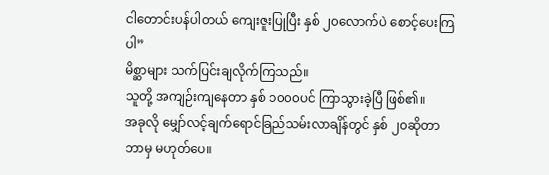ငါတောင်းပန်ပါတယ် ကျေးဇူးပြုပြီး နှစ် ၂၀လောက်ပဲ စောင့်ပေးကြပါ”
မိစ္ဆာများ သက်ပြင်းချလိုက်ကြသည်။
သူတို့ အကျဉ်းကျနေတာ နှစ် ၁၀၀၀ပင် ကြာသွားခဲ့ပြီ ဖြစ်၏။
အခုလို မျှော်လင့်ချက်ရောင်ခြည်သမ်းလာချိန်တွင် နှစ် ၂၀ဆိုတာ ဘာမှ မဟုတ်ပေ။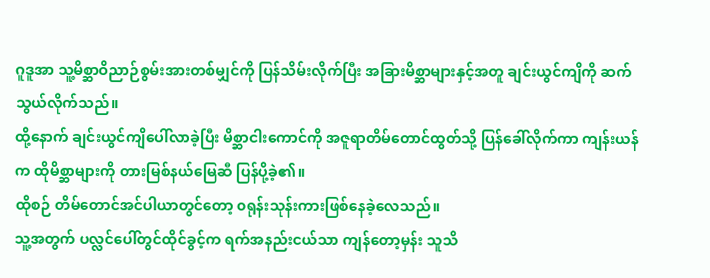ဂူဒူအာ သူ့မိစ္ဆာဝိညာဉ်စွမ်းအားတစ်မျှင်ကို ပြန်သိမ်းလိုက်ပြီး အခြားမိစ္ဆာများနှင့်အတူ ချင်းယွင်ကျိကို ဆက်သွယ်လိုက်သည်။
ထို့နောက် ချင်းယွင်ကျိပေါ်လာခဲ့ပြီး မိစ္ဆာငါးကောင်ကို အဇူရာတိမ်တောင်ထွတ်သို့ ပြန်ခေါ်လိုက်ကာ ကျန်းယန်က ထိုမိစ္ဆာများကို တားမြစ်နယ်မြေဆီ ပြန်ပို့ခဲ့၏။
ထိုစဉ် တိမ်တောင်အင်ပါယာတွင်တော့ ၀ရုန်းသုန်းကားဖြစ်နေခဲ့လေသည်။
သူ့အတွက် ပလ္လင်ပေါ်တွင်ထိုင်ခွင့်က ရက်အနည်းငယ်သာ ကျန်တော့မှန်း သူသိ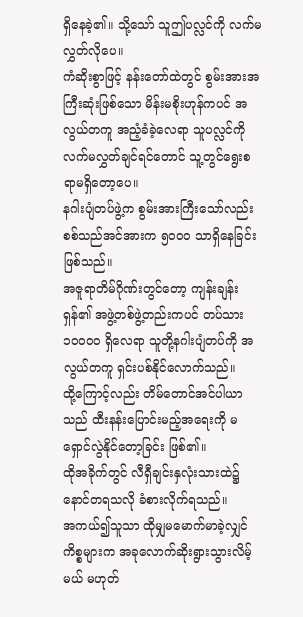ရှိနေခဲ့၏။ သို့သော် သူဤပလ္လင်ကို လက်မလွှတ်လိုပေ။
ကံဆိုးစွာဖြင့် နန်းတော်ထဲတွင် စွမ်းအားအကြီးဆုံးဖြစ်သော မိန်းမစိုးဟုန်ကပင် အလွယ်တကူ အညံ့ခံခဲ့လေရာ သူပလ္လင်ကို လက်မလွှတ်ချင်ရင်တောင် သူ့တွင်ရွေးစရာမရှိတော့ပေ။
နဂါးပျံတပ်ဖွဲ့က စွမ်းအားကြီးသော်လည်း စစ်သည်အင်အားက ၅၀၀၀ သာရှိနေခြင်း ဖြစ်သည်။
အဇူရာတိမ်ဂိုဏ်းတွင်တော့ ကျန်းချန်းရှန်၏ အဖွဲ့တစ်ဖွဲ့တည်းကပင် တပ်သား ၁၀၀၀၀ ရှိလေရာ သူတို့နဂါးပျံတပ်ကို အလွယ်တကူ ရှင်းပစ်နိုင်လောက်သည်။
ထို့ကြောင့်လည်း တိမ်တောင်အင်ပါယာသည် ထီးနန်းပြောင်းမည့်အရေးကို မရှောင်လွဲနိုင်တော့ခြင်း ဖြစ်၏။
ထိုအခိုက်တွင် လီရှီချင်းနှလုံးသားထဲ၌ နောင်တရသလို ခံစားလိုက်ရသည်။
အကယ်၍သူသာ ထိုမျှမမောက်မာခဲ့လျှင် ကိစ္စများက အခုလောက်ဆိုးရွားသွားလိမ့်မယ် မဟုတ်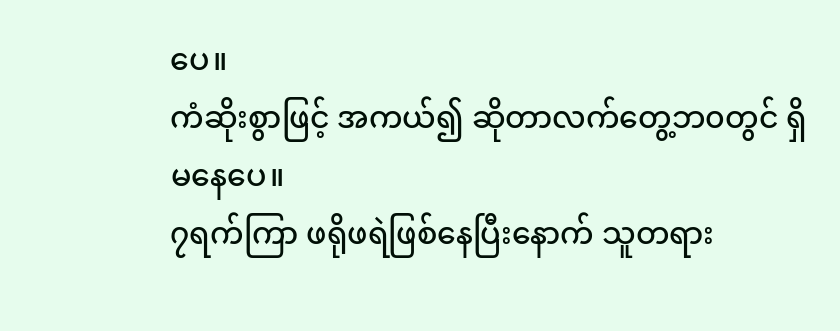ပေ။
ကံဆိုးစွာဖြင့် အကယ်၍ ဆိုတာလက်တွေ့ဘ၀တွင် ရှိမနေပေ။
၇ရက်ကြာ ဖရိုဖရဲဖြစ်နေပြီးနောက် သူတရား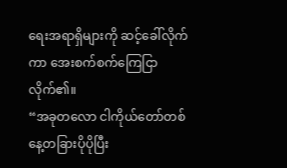ရေးအရာရှိများကို ဆင့်ခေါ်လိုက်ကာ အေးစက်စက်ကြေငြာလိုက်၏။
“အခုတလော ငါကိုယ်တော်တစ်နေ့တခြားပိုပိုပြီး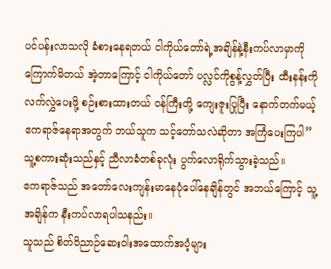ပင်ပန်းလာသလို ခံစားနေရတယ် ငါကိုယ်တော်ရဲ့အချိန်နဲ့နီးကပ်လာမှာကို ကြောက်မိတယ် အဲ့တာကြောင့် ငါကိုယ်တော် ပလ္လင်ကိုစွန့်လွှတ်ပြီး ထီးနန်းကိုလက်လွှဲပေးဖို့ စဉ်းစားထားတယ် ၀န်ကြီးတို့ ကျေးဇူးပြုပြီး နောက်တက်မယ့်ဧကရာဇ်နေရာအတွက် ဘယ်သူက သင့်တော်သလဲဆိုတာ အကြံပေးကြပါ”
သူ့စကားဆုံးသည်နှင့် ညီလာခံတစ်ခုလုံး ပွက်လောရိုက်သွားခဲ့သည်။
ဧကရာဇ်သည် အတော်လေးကျန်းမာနေပုံပေါ်နေချိန်တွင် အဘယ်ကြောင့် သူ့အချိန်က နီးကပ်လာရပါသနည်း။
သူသည် စိတ်ဝိညာဉ်ဆေးဝါးအထောက်အပံ့များ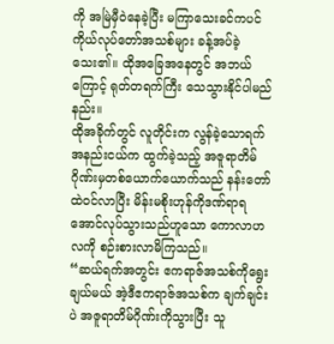ကို အမြဲမှီဝဲနေခဲ့ပြီး မကြာသေးခင်ကပင် ကိုယ်လုပ်တော်အသစ်များ ခန့်အပ်ခဲ့သေး၏။ ထိုအခြေအနေတွင် အဘယ်ကြောင့် ရုတ်တရက်ကြီး သေသွားနိုင်ပါမည်နည်း။
ထိုအခိုက်တွင် လူတိုင်းက လွန်ခဲ့သောရက်အနည်းငယ်က ထွက်ခဲ့သည့် အဇူရာတိမ်ဂိုဏ်းမှတစ်ယောက်ယောက်သည် နန်းတော်ထဲ၀င်လာပြီး မိန်းမစိုးဟုန်ကိုဒဏ်ရာရအောင်လုပ်သွားသည်ဟူသော ကောလာဟလကို စဉ်းစားလာမိကြသည်။
“ဆယ်ရက်အတွင်း ဧကရာဇ်အသစ်ကိုရွေးချယ်မယ် အဲ့ဒီဧကရာဇ်အသစ်က ချက်ချင်းပဲ အဇူရာတိမ်ဂိုဏ်းကိုသွားပြီး သူ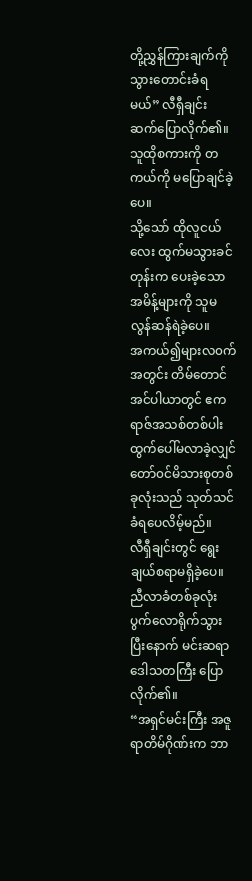တို့ညွှန်ကြားချက်ကို သွားတောင်းခံရမယ်” လီရှီချင်း ဆက်ပြောလိုက်၏။
သူထိုစကားကို တကယ်ကို မပြောချင်ခဲ့ပေ။
သို့သော် ထိုလူငယ်လေး ထွက်မသွားခင်တုန်းက ပေးခဲ့သော အမိန့်များကို သူမလွန်ဆန်ရဲခဲ့ပေ။
အကယ်၍များလ၀က်အတွင်း တိမ်တောင်အင်ပါယာတွင် ဧကရာဇ်အသစ်တစ်ပါးထွက်ပေါ်မလာခဲ့လျှင် တော်၀င်မိသားစုတစ်ခုလုံးသည် သုတ်သင်ခံရပေလိမ့်မည်။
လီရှီချင်းတွင် ရွေးချယ်စရာမရှိခဲ့ပေ။
ညီလာခံတစ်ခုလုံး ပွက်လောရိုက်သွားပြီးနောက် မင်းဆရာဒေါသတကြီး ပြောလိုက်၏။
“အရှင်မင်းကြီး အဇူရာတိမ်ဂိုဏ်းက ဘာ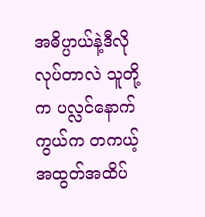အဓိပ္ပာယ်နဲ့ဒီလိုလုပ်တာလဲ သူတို့က ပလ္လင်နောက်ကွယ်က တကယ့်အထွတ်အထိပ်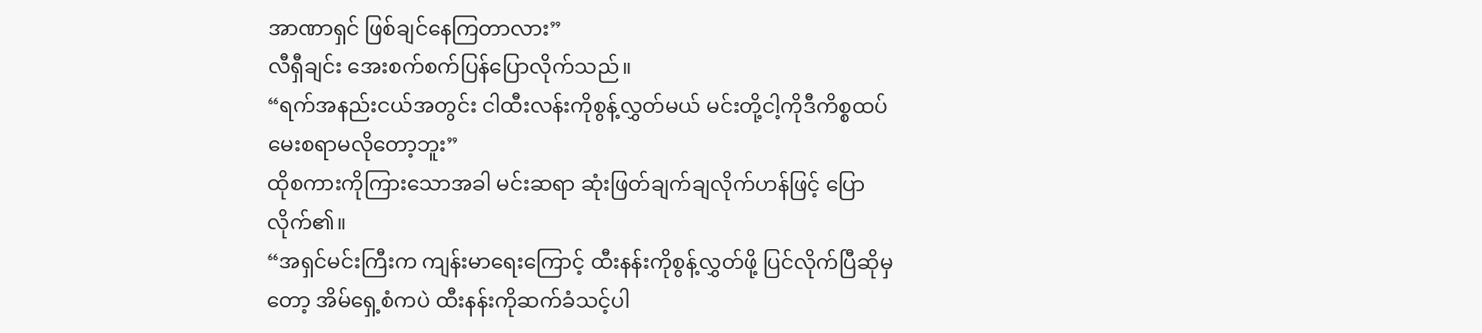အာဏာရှင် ဖြစ်ချင်နေကြတာလား”
လီရှီချင်း အေးစက်စက်ပြန်ပြောလိုက်သည်။
“ရက်အနည်းငယ်အတွင်း ငါထီးလန်းကိုစွန့်လွှတ်မယ် မင်းတို့ငါ့ကိုဒီကိစ္စထပ်မေးစရာမလိုတော့ဘူး”
ထိုစကားကိုကြားသောအခါ မင်းဆရာ ဆုံးဖြတ်ချက်ချလိုက်ဟန်ဖြင့် ပြောလိုက်၏။
“အရှင်မင်းကြီးက ကျန်းမာရေးကြောင့် ထီးနန်းကိုစွန့်လွှတ်ဖို့ ပြင်လိုက်ပြီဆိုမှတော့ အိမ်ရှေ့စံကပဲ ထီးနန်းကိုဆက်ခံသင့်ပါ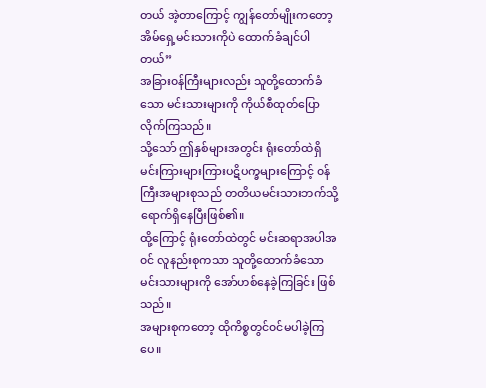တယ် အဲ့တာကြောင့် ကျွန်တော်မျိုးကတော့ အိမ်ရှေ့မင်းသားကိုပဲ ထောက်ခံချင်ပါတယ်”
အခြား၀န်ကြီးများလည်း သူတို့ထောက်ခံသော မင်းသားများကို ကိုယ်စီထုတ်ပြောလိုက်ကြသည်။
သို့သော် ဤနှစ်များအတွင်း ရုံးတော်ထဲရှိ မင်းကြားများကြားပဋိပက္ခများကြောင့် ၀န်ကြီးအများစုသည် တတိယမင်းသားဘက်သို့ ရောက်ရှိနေပြီးဖြစ်၏။
ထို့ကြောင့် ရုံးတော်ထဲတွင် မင်းဆရာအပါအ၀င် လူနည်းစုကသာ သူတို့ထောက်ခံသောမင်းသားများကို အော်ဟစ်နေခဲ့ကြခြင်း ဖြစ်သည်။
အများစုကတော့ ထိုကိစ္စတွင်၀င်မပါခဲ့ကြပေ။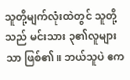သူတို့မျက်လုံးထဲတွင် သူတို့သည် မင်းသား ၃၏လူများသာ ဖြစ်၏။ ဘယ်သူပဲ ဧက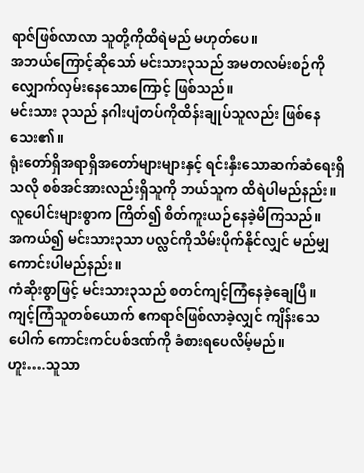ရာဇ်ဖြစ်လာလာ သူတို့ကိုထိရဲမည် မဟုတ်ပေ။
အဘယ်ကြောင့်ဆိုသော် မင်းသား၃သည် အမတလမ်းစဉ်ကို လျှောက်လှမ်းနေသောကြောင့် ဖြစ်သည်။
မင်းသား ၃သည် နဂါးပျံတပ်ကိုထိန်းချုပ်သူလည်း ဖြစ်နေသေး၏။
ရုံးတော်ရှိအရာရှိအတော်များများနှင့် ရင်းနှီးသောဆက်ဆံရေးရှိသလို စစ်အင်အားလည်းရှိသူကို ဘယ်သူက ထိရဲပါမည်နည်း။
လူပေါင်းများစွာက ကြိတ်၍ စိတ်ကူးယဉ်နေခဲ့မိကြသည်။
အကယ်၍ မင်းသား၃သာ ပလ္လင်ကိုသိမ်းပိုက်နိုင်လျှင် မည်မျှကောင်းပါမည်နည်း။
ကံဆိုးစွာဖြင့် မင်းသား၃သည် စတင်ကျင့်ကြံနေခဲ့ချေပြီ။
ကျင့်ကြံသူတစ်ယောက် ဧကရာဇ်ဖြစ်လာခဲ့လျှင် ကျိန်းသေပေါက် ကောင်းကင်ပစ်ဒဏ်ကို ခံစားရပေလိမ့်မည်။
ဟူး….သူသာ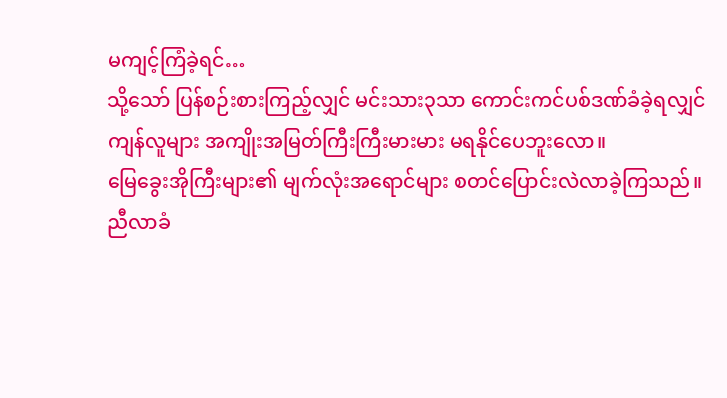မကျင့်ကြံခဲ့ရင်…
သို့သော် ပြန်စဉ်းစားကြည့်လျှင် မင်းသား၃သာ ကောင်းကင်ပစ်ဒဏ်ခံခဲ့ရလျှင် ကျန်လူများ အကျိုးအမြတ်ကြီးကြီးမားမား မရနိုင်ပေဘူးလော။
မြေခွေးအိုကြီးများ၏ မျက်လုံးအရောင်များ စတင်ပြောင်းလဲလာခဲ့ကြသည်။
ညီလာခံ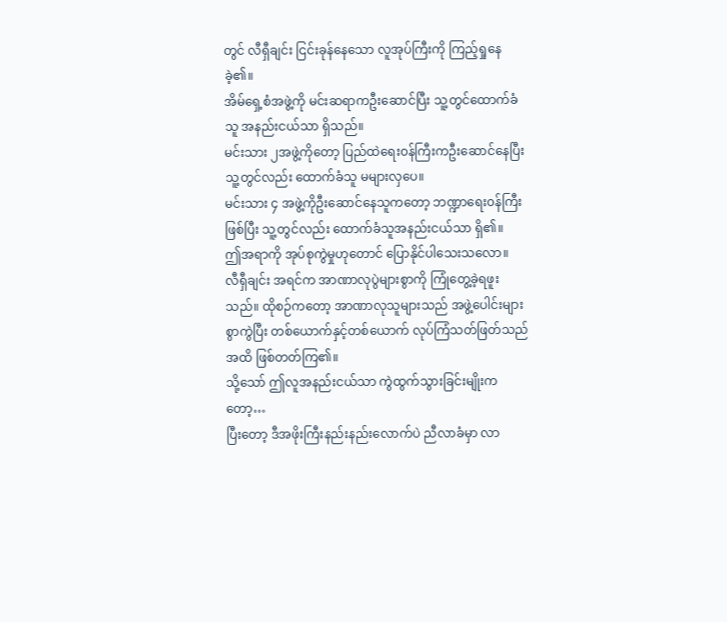တွင် လီရှီချင်း ငြင်းခုန်နေသော လူအုပ်ကြီးကို ကြည့်ရှုနေခဲ့၏။
အိမ်ရှေ့စံအဖွဲ့ကို မင်းဆရာကဦးဆောင်ပြီး သူ့တွင်ထောက်ခံသူ အနည်းငယ်သာ ရှိသည်။
မင်းသား ၂အဖွဲ့ကိုတော့ ပြည်ထဲရေး၀န်ကြီးကဦးဆောင်နေပြီး သူ့တွင်လည်း ထောက်ခံသူ မများလှပေ။
မင်းသား ၄ အဖွဲ့ကိုဦးဆောင်နေသူကတော့ ဘဏ္ဍာရေး၀န်ကြီးဖြစ်ပြီး သူ့တွင်လည်း ထောက်ခံသူအနည်းငယ်သာ ရှိ၏။
ဤအရာကို အုပ်စုကွဲမှုဟုတောင် ပြောနိုင်ပါသေးသလော။
လီရှီချင်း အရင်က အာဏာလုပွဲများစွာကို ကြုံတွေ့ခဲ့ရဖူးသည်။ ထိုစဉ်ကတော့ အာဏာလုသူများသည် အဖွဲ့ပေါင်းများစွာကွဲပြီး တစ်ယောက်နှင့်တစ်ယောက် လုပ်ကြံသတ်ဖြတ်သည်အထိ ဖြစ်တတ်ကြ၏။
သို့သော် ဤလူအနည်းငယ်သာ ကွဲထွက်သွားခြင်းမျိုးကတော့…
ပြီးတော့ ဒီအဖိုးကြီးနည်းနည်းလောက်ပဲ ညီလာခံမှာ လာ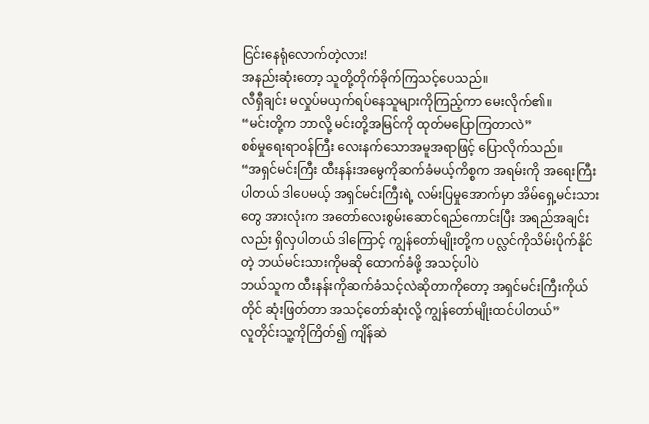ငြင်းနေရုံလောက်တဲ့လား!
အနည်းဆုံးတော့ သူတို့တိုက်ခိုက်ကြသင့်ပေသည်။
လီရှီချင်း မလှုပ်မယှက်ရပ်နေသူများကိုကြည့်ကာ မေးလိုက်၏။
“မင်းတို့က ဘာလို့ မင်းတို့အမြင်ကို ထုတ်မပြောကြတာလဲ”
စစ်မှုရေးရာ၀န်ကြီး လေးနက်သောအမူအရာဖြင့် ပြောလိုက်သည်။
“အရှင်မင်းကြီး ထီးနန်းအမွေကိုဆက်ခံမယ့်ကိစ္စက အရမ်းကို အရေးကြီးပါတယ် ဒါပေမယ့် အရှင်မင်းကြီးရဲ့ လမ်းပြမှုအောက်မှာ အိမ်ရှေ့မင်းသားတွေ အားလုံးက အတော်လေးစွမ်းဆောင်ရည်ကောင်းပြီး အရည်အချင်းလည်း ရှိလှပါတယ် ဒါကြောင့် ကျွန်တော်မျိုးတို့က ပလ္လင်ကိုသိမ်းပိုက်နိုင်တဲ့ ဘယ်မင်းသားကိုမဆို ထောက်ခံဖို့ အသင့်ပါပဲ
ဘယ်သူက ထီးနန်းကိုဆက်ခံသင့်လဲဆိုတာကိုတော့ အရှင်မင်းကြီးကိုယ်တိုင် ဆုံးဖြတ်တာ အသင့်တော်ဆုံးလို့ ကျွန်တော်မျိုးထင်ပါတယ်”
လူတိုင်းသူ့ကိုကြိတ်၍ ကျိန်ဆဲ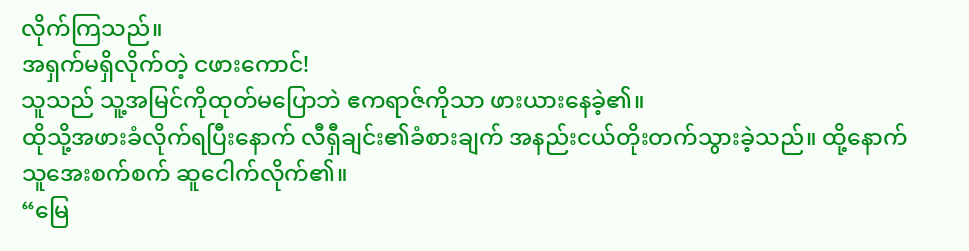လိုက်ကြသည်။
အရှက်မရှိလိုက်တဲ့ ငဖားကောင်!
သူသည် သူ့အမြင်ကိုထုတ်မပြောဘဲ ဧကရာဇ်ကိုသာ ဖားယားနေခဲ့၏။
ထိုသို့အဖားခံလိုက်ရပြီးနောက် လီရှီချင်း၏ခံစားချက် အနည်းငယ်တိုးတက်သွားခဲ့သည်။ ထို့နောက်သူအေးစက်စက် ဆူငေါက်လိုက်၏။
“မြေ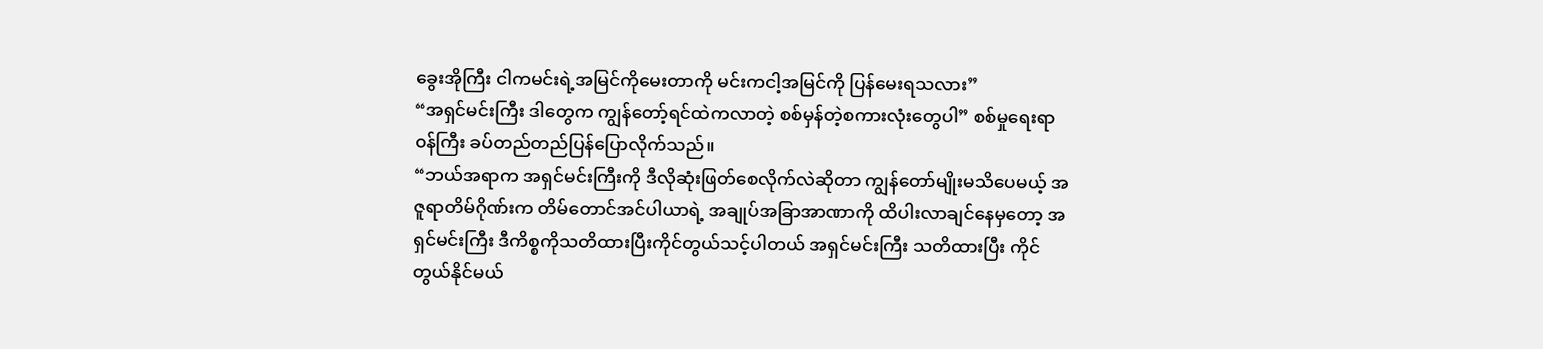ခွေးအိုကြီး ငါကမင်းရဲ့အမြင်ကိုမေးတာကို မင်းကငါ့အမြင်ကို ပြန်မေးရသလား”
“အရှင်မင်းကြီး ဒါတွေက ကျွန်တော့်ရင်ထဲကလာတဲ့ စစ်မှန်တဲ့စကားလုံးတွေပါ” စစ်မှုရေးရာ၀န်ကြီး ခပ်တည်တည်ပြန်ပြောလိုက်သည်။
“ဘယ်အရာက အရှင်မင်းကြီးကို ဒီလိုဆုံးဖြတ်စေလိုက်လဲဆိုတာ ကျွန်တော်မျိုးမသိပေမယ့် အဇူရာတိမ်ဂိုဏ်းက တိမ်တောင်အင်ပါယာရဲ့ အချုပ်အခြာအာဏာကို ထိပါးလာချင်နေမှတော့ အရှင်မင်းကြီး ဒီကိစ္စကိုသတိထားပြီးကိုင်တွယ်သင့်ပါတယ် အရှင်မင်းကြီး သတိထားပြီး ကိုင်တွယ်နိုင်မယ်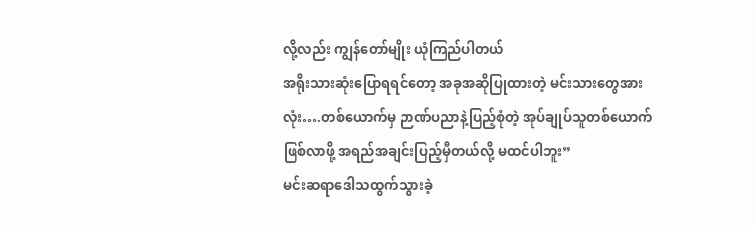လို့လည်း ကျွန်တော်မျိုး ယုံကြည်ပါတယ်
အရိုးသားဆုံးပြောရရင်တော့ အခုအဆိုပြုထားတဲ့ မင်းသားတွေအားလုံး….တစ်ယောက်မှ ဉာဏ်ပညာနဲ့ပြည့်စုံတဲ့ အုပ်ချုပ်သူတစ်ယောက် ဖြစ်လာဖို့ အရည်အချင်းပြည့်မှီတယ်လို့ မထင်ပါဘူး”
မင်းဆရာဒေါသထွက်သွားခဲ့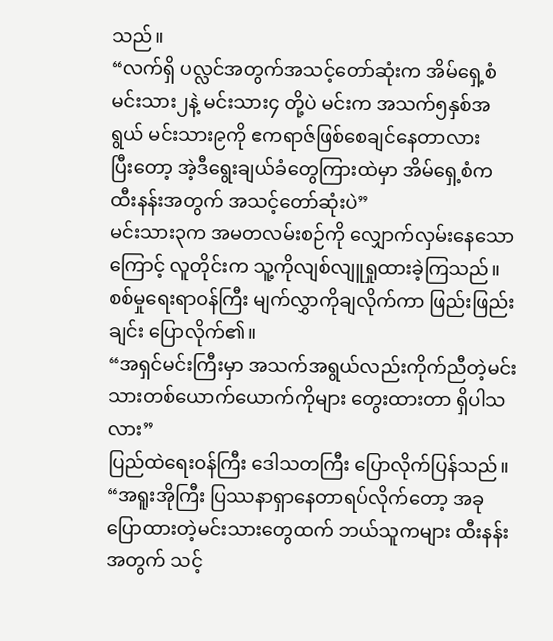သည်။
“လက်ရှိ ပလ္လင်အတွက်အသင့်တော်ဆုံးက အိမ်ရှေ့စံ မင်းသား၂နဲ့ မင်းသား၄ တို့ပဲ မင်းက အသက်၅နှစ်အရွယ် မင်းသား၉ကို ဧကရာဇ်ဖြစ်စေချင်နေတာလား
ပြီးတော့ အဲ့ဒီရွေးချယ်ခံတွေကြားထဲမှာ အိမ်ရှေ့စံက ထီးနန်းအတွက် အသင့်တော်ဆုံးပဲ”
မင်းသား၃က အမတလမ်းစဉ်ကို လျှောက်လှမ်းနေသောကြောင့် လူတိုင်းက သူ့ကိုလျစ်လျူရှုထားခဲ့ကြသည်။
စစ်မှုရေးရာ၀န်ကြီး မျက်လွှာကိုချလိုက်ကာ ဖြည်းဖြည်းချင်း ပြောလိုက်၏။
“အရှင်မင်းကြီးမှာ အသက်အရွယ်လည်းကိုက်ညီတဲ့မင်းသားတစ်ယောက်ယောက်ကိုများ တွေးထားတာ ရှိပါသလား”
ပြည်ထဲရေး၀န်ကြီး ဒေါသတကြီး ပြောလိုက်ပြန်သည်။
“အရူးအိုကြီး ပြဿနာရှာနေတာရပ်လိုက်တော့ အခုပြောထားတဲ့မင်းသားတွေထက် ဘယ်သူကများ ထီးနန်းအတွက် သင့်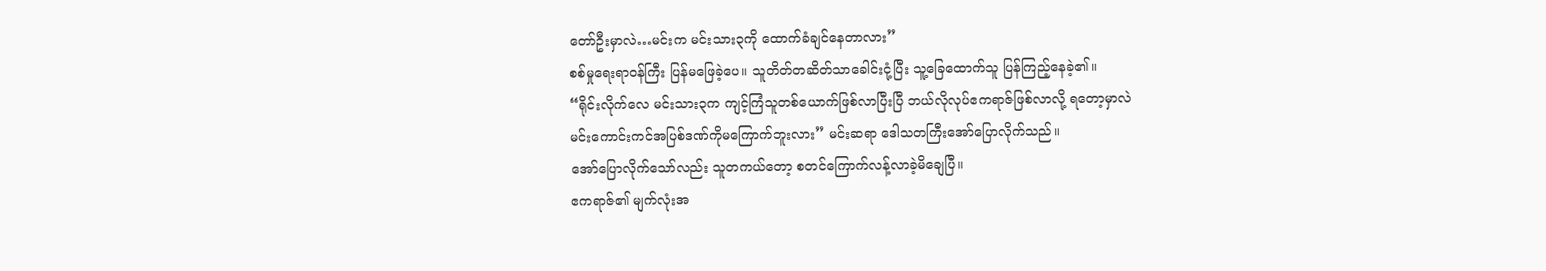တော်ဦးမှာလဲ…မင်းက မင်းသား၃ကို ထောက်ခံချင်နေတာလား”
စစ်မှုရေးရာ၀န်ကြီး ပြန်မဖြေခဲ့ပေ။ သူတိတ်တဆိတ်သာခေါင်းငုံ့ပြီး သူ့ခြေထောက်သူ ပြန်ကြည့်နေခဲ့၏။
“ရိုင်းလိုက်လေ မင်းသား၃က ကျင့်ကြံသူတစ်ယောက်ဖြစ်လာပြီးပြီ ဘယ်လိုလုပ်ဧကရာဇ်ဖြစ်လာလို့ ရတော့မှာလဲ
မင်းကောင်းကင်အပြစ်ဒဏ်ကိုမကြောက်ဘူးလား” မင်းဆရာ ဒေါသတကြီးအော်ပြောလိုက်သည်။
အော်ပြောလိုက်သော်လည်း သူတကယ်တော့ စတင်ကြောက်လန့်လာခဲ့မိချေပြီ။
ဧကရာဇ်၏ မျက်လုံးအ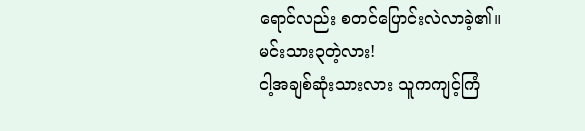ရောင်လည်း စတင်ပြောင်းလဲလာခဲ့၏။
မင်းသား၃တဲ့လား!
ငါ့အချစ်ဆုံးသားလား သူကကျင့်ကြံ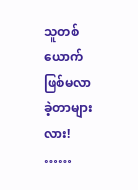သူတစ်ယောက် ဖြစ်မလာခဲ့တာများလား!
……